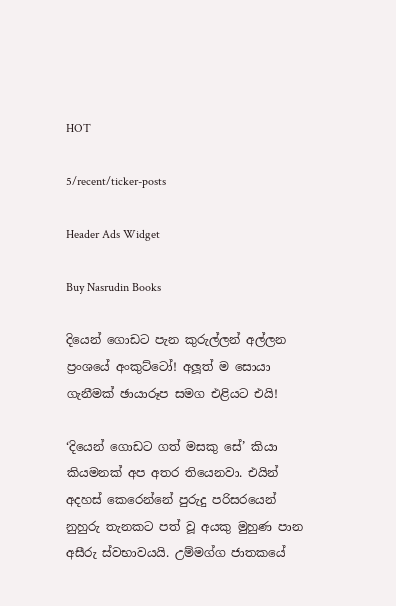HOT

5/recent/ticker-posts

Header Ads Widget

Buy Nasrudin Books

දියෙන් ගොඩට පැන කුරුල්ලන් අල්ලන ප්‍රංශයේ අංකුට්ටෝ! අලූත් ම සොයා ගැනීමක් ඡායාරූප සමග එළියට එයි!

‘දියෙන් ගොඩට ගත් මසකු සේ’ කියා කියමනක් අප අතර තියෙනවා. එයින් අදහස් කෙරෙන්නේ පුරුදු පරිසරයෙන් නුහුරු තැනකට පත් වූ අයකු මුහුණ පාන අසීරු ස්වභාවයයි. උම්මග්ග ජාතකයේ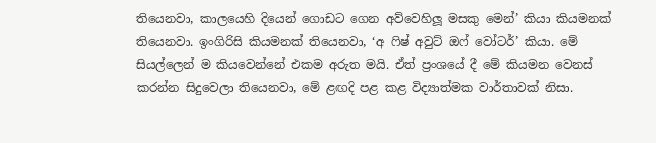තියෙනවා, කාලයෙහි දියෙන් ගොඩට ගෙන අව්වෙහිලූ මසකු මෙන්’ කියා කියමනක් තියෙනවා. ඉංගිරිසි කියමනක් තියෙනවා, ‘අ ෆිෂ් අවුට් ඔෆ් වෝටර්’ කියා. මේ සියල්ලෙන් ම කියවෙන්නේ එකම අරුත මයි. ඒත් ප්‍රංශයේ දී මේ කියමන වෙනස් කරන්න සිදුවෙලා තියෙනවා, මේ ළඟදි පළ කළ විද්‍යාත්මක වාර්තාවක් නිසා.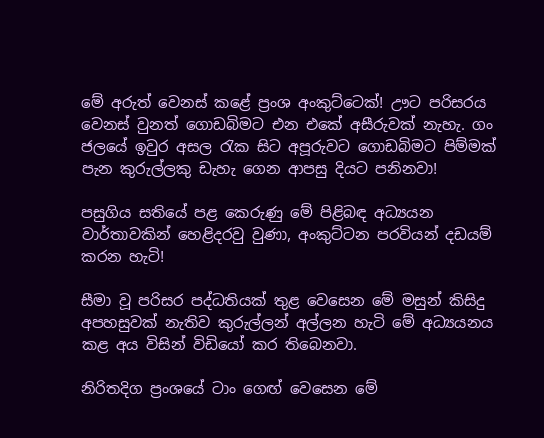මේ අරුත් වෙනස් කළේ ප්‍රංශ අංකුට්ටෙක්! ඌට පරිසරය වෙනස් වුනත් ගොඩබිමට එන එකේ අසීරුවක් නැහැ. ගං ජලයේ ඉවුර අසල රැක සිට අපූරුවට ගොඩබිමට පිම්මක් පැන කුරුල්ලකු ඩැහැ ගෙන ආපසු දියට පනිනවා!

පසුගිය සතියේ පළ කෙරුණු මේ පිළිබඳ අධ්‍යයන වාර්තාවකින් හෙළිදරවු වුණා, අංකුට්ටන පරවියන් දඩයම් කරන හැටි!

සීමා වූ පරිසර පද්ධතියක් තුළ වෙසෙන මේ මසුන් කිසිදු අපහසුවක් නැතිව කුරුල්ලන් අල්ලන හැටි මේ අධ්‍යයනය කළ අය විසින් විඩියෝ කර තිබෙනවා.

නිරිතදිග ප්‍රංශයේ ටාං ගෙඟ් වෙසෙන මේ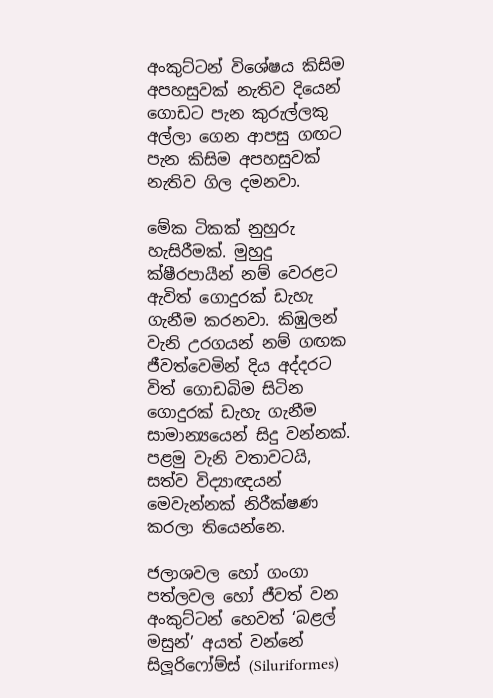අංකුට්ටන් විශේෂය කිසිම අපහසුවක් නැතිව දියෙන් ගොඩට පැන කුරුල්ලකු අල්ලා ගෙන ආපසු ගඟට පැන කිසිම අපහසුවක් නැතිව ගිල දමනවා.

මේක ටිකක් නුහුරු හැසිරීමක්. මුහුදු ක්ෂීරපායීන් නම් වෙරළට ඇවිත් ගොදුරක් ඩැහැ ගැනීම කරනවා. කිඹුලන් වැනි උරගයන් නම් ගඟක ජීවත්වෙමින් දිය අද්දරට විත් ගොඩබිම සිටින ගොදුරක් ඩැහැ ගැනීම සාමාන්‍යයෙන් සිදු වන්නක්. පළමු වැනි වතාවටයි, සත්ව විද්‍යාඥයන් මෙවැන්නක් නිරීක්ෂණ කරලා තියෙන්නෙ.

ජලාශවල හෝ ගංගා පත්ලවල හෝ ජීවත් වන අංකුට්ටන් හෙවත් ‘බළල් මසුන්’ අයත් වන්නේ සිලූරිෆෝම්ස් (Siluriformes)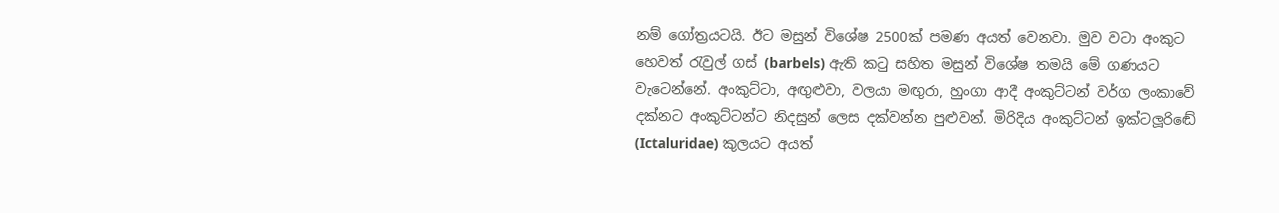නම් ගෝත්‍රයටයි. ඊට මසුන් විශේෂ 2500ක් පමණ අයත් වෙනවා. මුව වටා අංකුට හෙවත් රැවුල් ගස් (barbels) ඇති කටු සහිත මසුන් විශේෂ තමයි මේ ගණයට වැටෙන්නේ. අංකුට්ටා, අඟුළුවා, වලයා මඟුරා, හුංගා ආදී අංකුට්ටන් වර්ග ලංකාවේ දක්නට අංකුට්ටන්ට නිදසුන් ලෙස දක්වන්න පුළුවන්. මිරිදිය අංකුට්ටන් ඉක්ටලූරිඬේ (Ictaluridae) කුලයට අයත්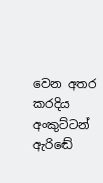වෙන අතර කරදිය අංකුට්ටන් ඇරිඬේ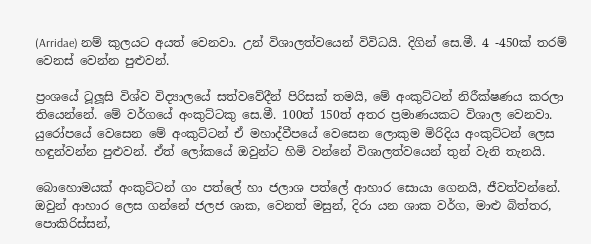(Arridae) නම් කුලයට අයත් වෙනවා. උන් විශාලත්වයෙන් විවිධයි. දිගින් සෙ.මී. 4 -450ක් තරම් වෙනස් වෙන්න පුළුවන්.

ප්‍රංශයේ ටූලූසි විශ්ව විද්‍යාලයේ සත්වවේදීන් පිරිසක් තමයි, මේ අංකුට්ටන් නිරීක්ෂණය කරලා තියෙන්නේ. මේ වර්ගයේ අංකුට්ටකු සෙ.මී. 100ත් 150ත් අතර ප්‍රමාණයකට විශාල වෙනවා. යුරෝපයේ වෙසෙන මේ අංකුට්ටන් ඒ මහාද්වීපයේ වෙසෙන ලොකුම මිරිදිය අංකුට්ටන් ලෙස හඳුන්වන්න පුළුවන්. ඒත් ලෝකයේ ඔවුන්ට හිමි වන්නේ විශාලත්වයෙන් තුන් වැනි තැනයි.

බොහොමයක් අංකුට්ටන් ගං පත්ලේ හා ජලාශ පත්ලේ ආහාර සොයා ගෙනයි, ජීවත්වන්නේ. ඔවුන් ආහාර ලෙස ගන්නේ ජලජ ශාක, වෙනත් මසුන්, දිරා යන ශාක වර්ග, මාළු බිත්තර, පොකිරිස්සන්,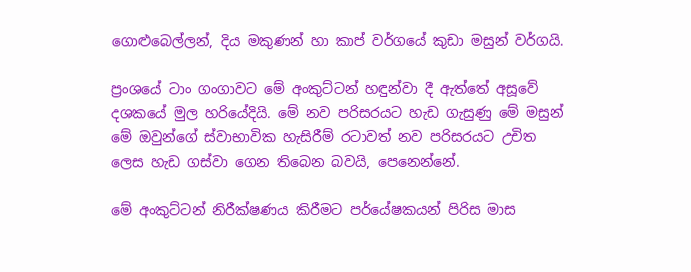ගොළුබෙල්ලන්, දිය මකුණන් හා කාප් වර්ගයේ කුඩා මසුන් වර්ගයි.

ප්‍රංශයේ ටාං ගංගාවට මේ අංකුට්ටන් හඳුන්වා දී ඇත්තේ අසූවේ දශකයේ මුල හරියේදියි. මේ නව පරිසරයට හැඩ ගැසුණු මේ මසුන් මේ ඔවුන්ගේ ස්වාභාවික හැසිරීම් රටාවත් නව පරිසරයට උචිත ලෙස හැඩ ගස්වා ගෙන තිබෙන බවයි, පෙනෙන්නේ.

මේ අංකුට්ටන් නිරීක්ෂණය කිරීමට පර්යේෂකයන් පිරිස මාස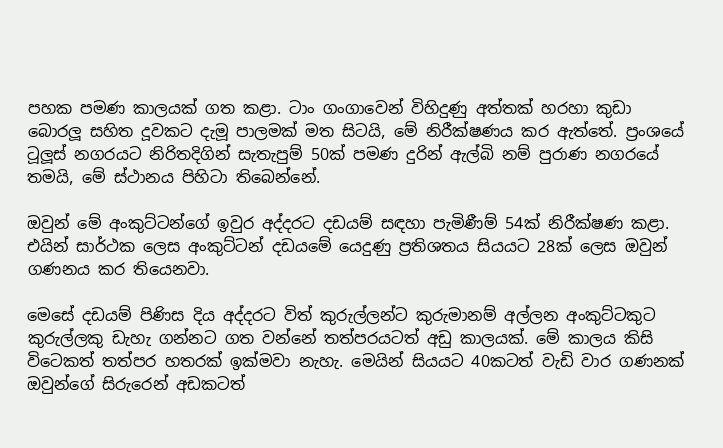පහක පමණ කාලයක් ගත කළා. ටාං ගංගාවෙන් විහිදුණු අත්තක් හරහා කුඩා බොරලූ සහිත දූවකට දැමූ පාලමක් මත සිටයි, මේ නිරීක්ෂණය කර ඇත්තේ. ප්‍රංශයේ ටූලූස් නගරයට නිරිතදිගින් සැතැපුම් 50ක් පමණ දුරින් ඇල්බි නම් පුරාණ නගරයේ තමයි, මේ ස්ථානය පිහිටා තිබෙන්නේ.

ඔවුන් මේ අංකුට්ටන්ගේ ඉවුර අද්දරට දඩයම් සඳහා පැමිණීම් 54ක් නිරීක්ෂණ කළා. එයින් සාර්ථක ලෙස අංකුට්ටන් දඩයමේ යෙදුණු ප්‍රතිශතය සියයට 28ක් ලෙස ඔවුන් ගණනය කර තියෙනවා.

මෙසේ දඩයම් පිණිස දිය අද්දරට විත් කුරුල්ලන්ට කුරුමානම් අල්ලන අංකුට්ටකුට කුරුල්ලකු ඩැහැ ගන්නට ගත වන්නේ තත්පරයටත් අඩු කාලයක්. මේ කාලය කිසි විටෙකත් තත්පර හතරක් ඉක්මවා නැහැ. මෙයින් සියයට 40කටත් වැඩි වාර ගණනක් ඔවුන්ගේ සිරුරෙන් අඩකටත්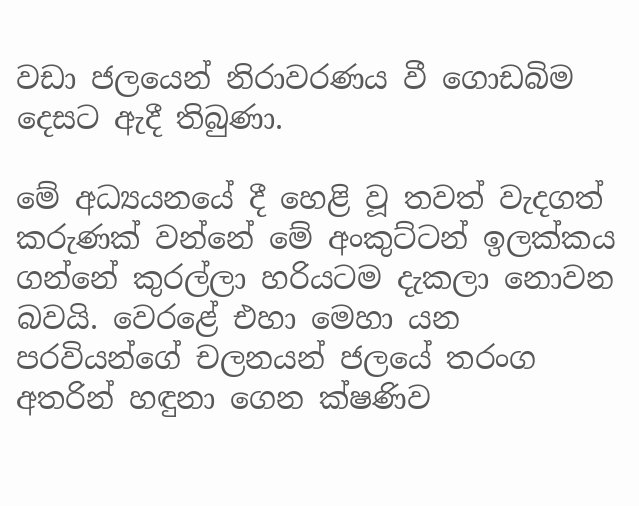වඩා ජලයෙන් නිරාවරණය වී ගොඩබිම දෙසට ඇදී තිබුණා.

මේ අධ්‍යයනයේ දී හෙළි වූ තවත් වැදගත් කරුණක් වන්නේ මේ අංකුට්ටන් ඉලක්කය ගන්නේ කුරල්ලා හරියටම දැකලා නොවන බවයි. වෙරළේ එහා මෙහා යන පරවියන්ගේ චලනයන් ජලයේ තරංග අතරින් හඳුනා ගෙන ක්ෂණිව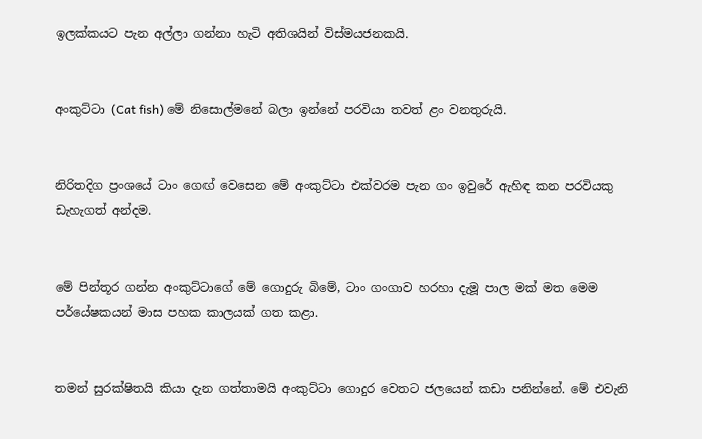ඉලක්කයට පැන අල්ලා ගන්නා හැටි අතිශයින් විස්මයජනකයි.


අංකුට්ටා (Cat fish) මේ නිසොල්මනේ බලා ඉන්නේ පරවියා තවත් ළං වනතුරුයි.


නිරිතදිග ප්‍රංශයේ ටාං ගෙඟ් වෙසෙන මේ අංකුට්ටා එක්වරම පැන ගං ඉවුරේ ඇහිඳ කන පරවියකු ඩැහැගත් අන්දම.


මේ පින්තූර ගන්න අංකුට්ටාගේ මේ ගොදුරු බිමේ, ටාං ගංගාව හරහා දැමූ පාල මක් මත මෙම පර්යේෂකයන් මාස පහක කාලයක් ගත කළා.


තමන් සුරක්ෂිතයි කියා දැන ගත්තාමයි අංකුට්ටා ගොදුර වෙතට ජලයෙන් කඩා පනින්නේ. මේ එවැනි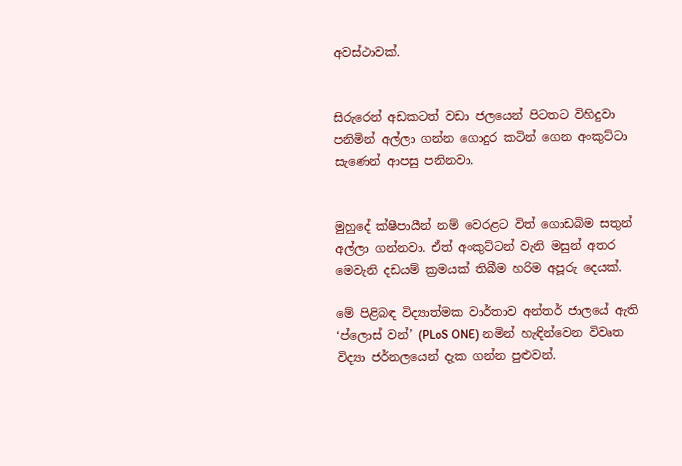අවස්ථාවක්.


සිරුරෙන් අඩකටත් වඩා ජලයෙන් පිටතට විහිදුවා පනිමින් අල්ලා ගන්න ගොදුර කටින් ගෙන අංකුට්ටා සැණෙන් ආපසු පනිනවා.


මුහුදේ ක්ෂීපායීන් නම් වෙරළට විත් ගොඩබිම සතුන් අල්ලා ගන්නවා. ඒත් අංකුට්ටන් වැනි මසුන් අතර මෙවැනි දඩයම් ක්‍රමයක් තිබීම හරිම අපූරු දෙයක්.

මේ පිළිබඳ විද්‍යාත්මක වාර්තාව අන්තර් ජාලයේ ඇති ‘ප්ලොස් වන්’ (PLoS ONE) නමින් හැඳින්වෙන විවෘත විද්‍යා ජර්නලයෙන් දැක ගන්න පුළුවන්.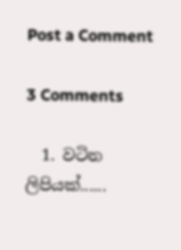Post a Comment

3 Comments

  1. වටින ලිපියක්......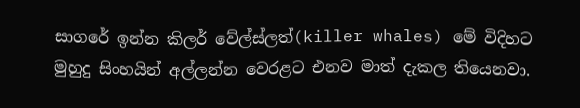සාගරේ ඉන්න කිලර් වේල්ස්ලත්(killer whales) මේ විදිහට මුහුදු සිංහයින් අල්ලන්න වෙරළට එනව මාත් දැකල තියෙනවා.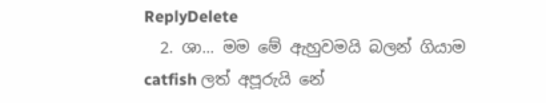ReplyDelete
  2. ශා... මම මේ ඇහුවමයි බලන් ගියාම catfish ලත් අපූරුයි නේ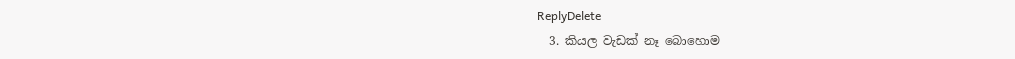ReplyDelete
  3. කියල වැඩක් නෑ බොහොම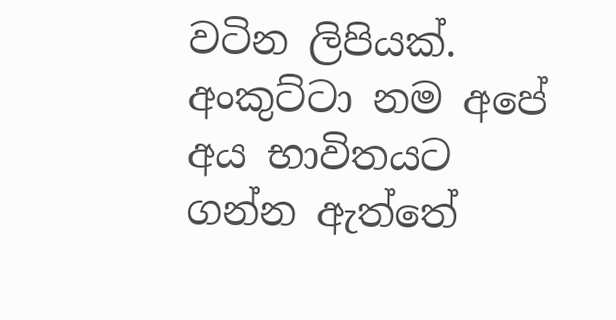වටින ලිපියක්. අංකුට්ටා නම අපේ අය භාවිතයට ගන්න ඇත්තේ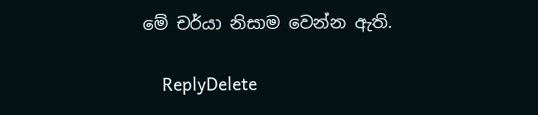මේ චර්යා නිසාම වෙන්න ඇති.

    ReplyDelete